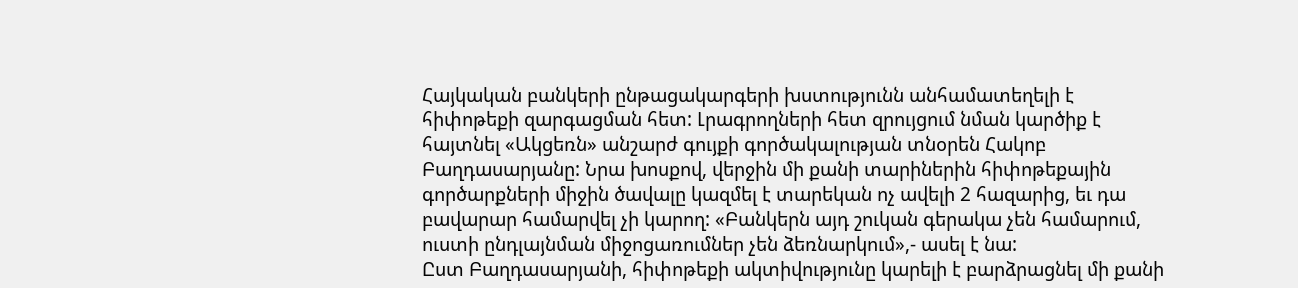Հայկական բանկերի ընթացակարգերի խստությունն անհամատեղելի է հիփոթեքի զարգացման հետ: Լրագրողների հետ զրույցում նման կարծիք է հայտնել «Ակցեռն» անշարժ գույքի գործակալության տնօրեն Հակոբ Բաղդասարյանը: Նրա խոսքով, վերջին մի քանի տարիներին հիփոթեքային գործարքների միջին ծավալը կազմել է տարեկան ոչ ավելի 2 հազարից, եւ դա բավարար համարվել չի կարող: «Բանկերն այդ շուկան գերակա չեն համարում, ուստի ընդլայնման միջոցառումներ չեն ձեռնարկում»,- ասել է նա:
Ըստ Բաղդասարյանի, հիփոթեքի ակտիվությունը կարելի է բարձրացնել մի քանի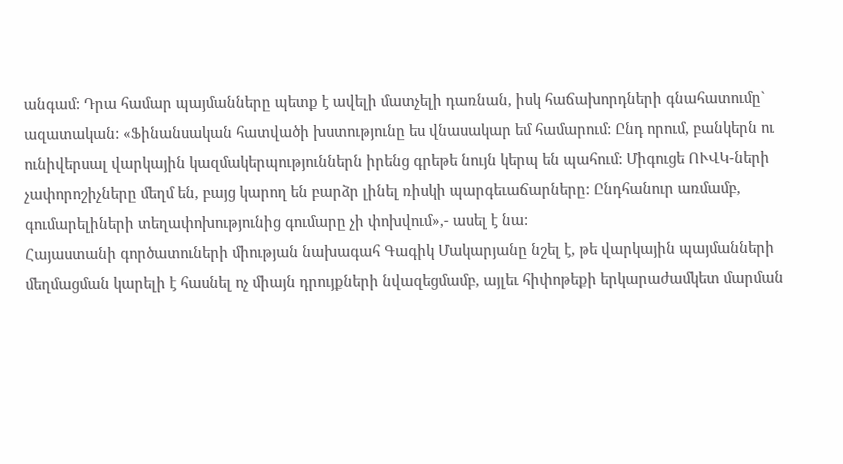անգամ: Դրա համար պայմանները պետք է ավելի մատչելի դառնան, իսկ հաճախորդների գնահատումը` ազատական: «Ֆինանսական հատվածի խստությունը ես վնասակար եմ համարում: Ընդ որում, բանկերն ու ունիվերսալ վարկային կազմակերպություններն իրենց գրեթե նույն կերպ են պահում: Միգուցե ՈՒՎԿ-ների չափորոշիչները մեղմ են, բայց կարող են բարձր լինել ռիսկի պարգեւաճարները: Ընդհանուր առմամբ, գումարելիների տեղափոխությունից գումարը չի փոխվում»,- ասել է նա:
Հայաստանի գործատուների միության նախագահ Գագիկ Մակարյանը նշել է, թե վարկային պայմանների մեղմացման կարելի է հասնել ոչ միայն դրույքների նվազեցմամբ, այլեւ հիփոթեքի երկարաժամկետ մարման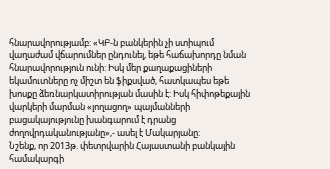հնարավորությամբ: «ԿԲ-ն բանկերին չի ստիպում վաղաժամ վճարումներ ընդունել, եթե հաճախորդը նման հնարավորություն ունի: Իսկ մեր քաղաքացիների եկամուտները ոչ միշտ են ֆիքսված, հատկապես եթե խոսքը ձեռնարկատիրության մասին է: Իսկ հիփոթեքային վարկերի մարման «լողացող» պայմանների բացակայությունը խանգարում է դրանց ժողովրդականությանը»,- ասել է Մակարյանը:
Նշենք, որ 2013թ. փետրվարին Հայաստանի բանկային համակարգի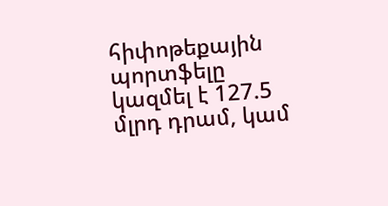հիփոթեքային պորտֆելը կազմել է 127.5 մլրդ դրամ, կամ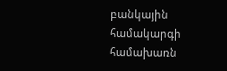բանկային համակարգի համախառն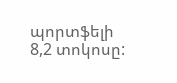պորտֆելի 8,2 տոկոսը: